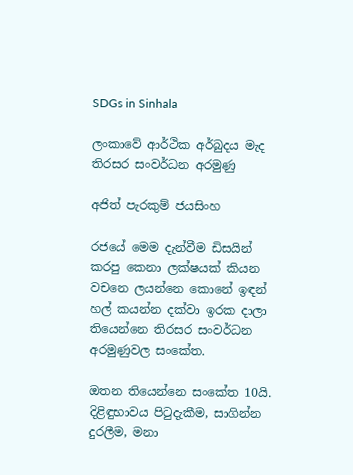SDGs in Sinhala

ලංකාවේ ආර්ථික අර්බුදය මැද තිරසර සංවර්ධන අරමුණු

අජිත් පැරකුම් ජයසිංහ

රජයේ මෙම දැන්වීම ඩිසයින් කරපු කෙනා ලක්ෂයක් කියන වචනෙ ලයන්නෙ කොනේ ඉඳන් හල් කයන්න දක්වා ඉරක දාලා තියෙන්නෙ තිරසර සංවර්ධන අරමුණුවල සංකේත.

ඔතන තියෙන්නෙ සංකේත 10යි. දිළිඳුභාවය පිටුදැකීම, සාගින්න දුරලීම, මනා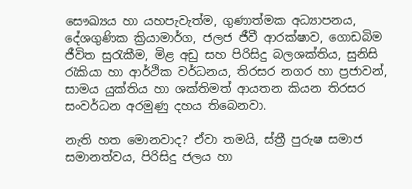සෞඛ්‍යය හා යහපැවැත්ම, ගුණාත්මක අධ්‍යාපනය, දේශගුණික ක්‍රියාමාර්ග, ජලජ ජීවී ආරක්ෂාව, ගොඩබිම ජීවිත සුරැකීම, මිළ අඩු සහ පිරිසිදු බලශක්තිය, සුනිසි රැකියා හා ආර්ථික වර්ධනය, තිරසර නගර හා ප්‍රජාවන්, සාමය යුක්තිය හා ශක්තිමත් ආයතන කියන තිරසර සංවර්ධන අරමුණු දහය තිබෙනවා.

නැති හත මොනවාද? ඒවා තමයි, ස්ත්‍රී පුරුෂ සමාජ සමානත්වය, පිරිසිදු ජලය හා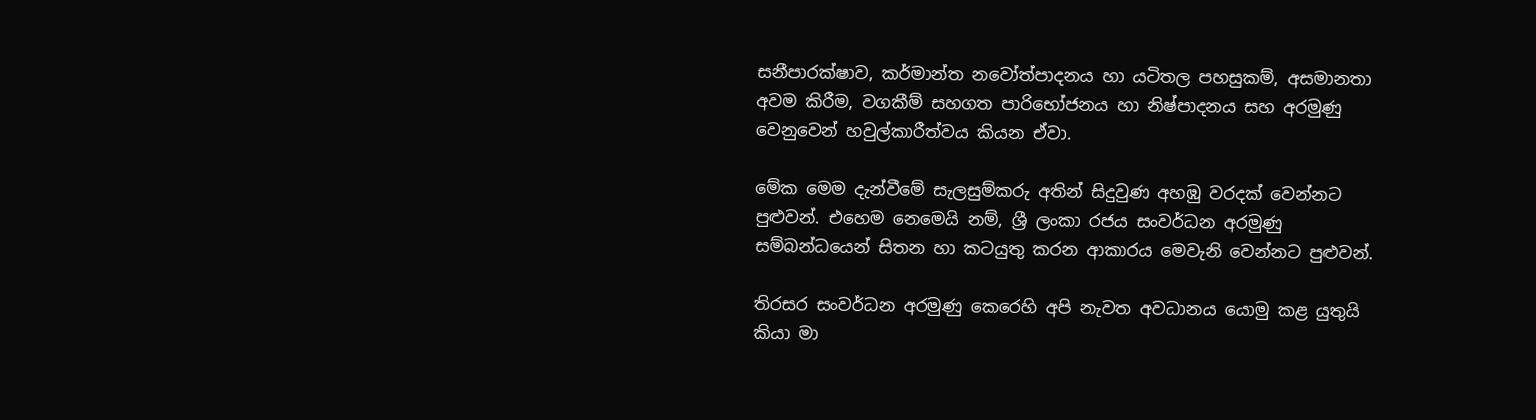සනීපාරක්ෂාව, කර්මාන්ත නවෝත්පාදනය හා යටිතල පහසුකම්, අසමානතා අවම කිරීම, වගකීම් සහගත පාරිභෝජනය හා නිෂ්පාදනය සහ අරමුණු වෙනුවෙන් හවුල්කාරීත්වය කියන ඒවා.

මේක මෙම දැන්වීමේ සැලසුම්කරු අතින් සිදුවුණ අහඹු වරදක් වෙන්නට පුළුවන්. එහෙම නෙමෙයි නම්, ශ්‍රී ලංකා රජය සංවර්ධන අරමුණු සම්බන්ධයෙන් සිතන හා කටයුතු කරන ආකාරය මෙවැනි වෙන්නට පුළුවන්.

තිරසර සංවර්ධන අරමුණු කෙරෙහි අපි නැවත අවධානය යොමු කළ යුතුයි කියා මා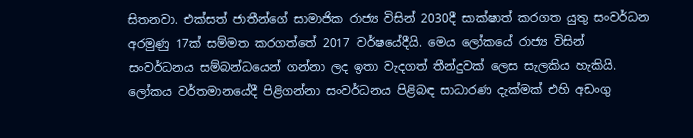සිතනවා. එක්සත් ජාතීන්ගේ සාමාජික රාජ්‍ය විසින් 2030දී සාක්ෂාත් කරගත යුතු සංවර්ධන අරමුණු 17ක් සම්මත කරගත්තේ 2017 වර්ෂයේදීයි. මෙය ලෝකයේ රාජ්‍ය විසින් සංවර්ධනය සම්බන්ධයෙන් ගන්නා ලද ඉතා වැදගත් තීන්දුවක් ලෙස සැලකිය හැකියි. ලෝකය වර්තමානයේදී පිළිගන්නා සංවර්ධනය පිළිබඳ සාධාරණ දැක්මක් එහි අඩංගු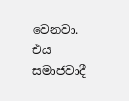වෙනවා. එය සමාජවාදී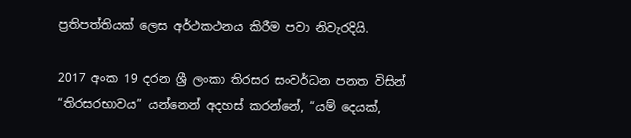ප්‍රතිපත්තියක් ලෙස අර්ථකථනය කිරීම පවා නිවැරදියි.

2017 අංක 19 දරන ශ්‍රී ලංකා තිරසර සංවර්ධන පනත විසින් “තිරසරභාවය” යන්නෙන් අදහස් කරන්නේ, “යම් දෙයක්,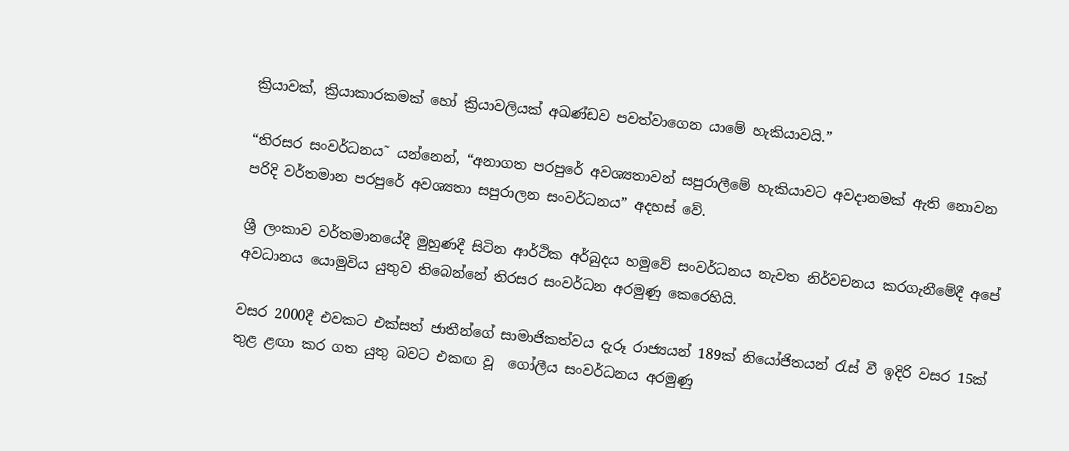ක්‍රියාවක්, ක්‍රියාකාරකමක් හෝ ක්‍රියාවලියක් අඛණ්ඩව පවත්වාගෙන යාමේ හැකියාවයි.”

“තිරසර සංවර්ධනය˜ යන්නෙන්, “අනාගත පරපුරේ අවශ්‍යතාවන් සපුරාලීමේ හැකියාවට අවදානමක් ඇති නොවන පරිදි වර්තමාන පරපුරේ අවශ්‍යතා සපුරාලන සංවර්ධනය” අදහස් වේ.

ශ්‍රී ලංකාව වර්තමානයේදී මුහුණදී සිටින ආර්ථික අර්බුදය හමුවේ සංවර්ධනය නැවත නිර්වචනය කරගැනීමේදී අපේ අවධානය යොමුවිය යුතුව තිබෙන්නේ තිරසර සංවර්ධන අරමුණු කෙරෙහියි.

වසර 2000දී එවකට එක්සත් ජාතීන්ගේ සාමාජිකත්වය දැරූ රාජ්‍යයන් 189ක් නියෝජිතයන් රැස් වී ඉදිරි වසර 15ක් තුළ ළඟා කර ගත යුතු බවට එකඟ වූ  ගෝලීය සංවර්ධනය අරමුණු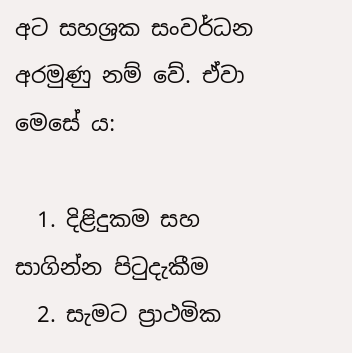අට සහශ්‍ර‍ක සංවර්ධන අරමුණු නම් වේ. ඒවා මෙසේ ය:

  1. දිළිදුකම සහ සාගින්න පිටුදැකීම
  2. සැමට ප්‍රාථමික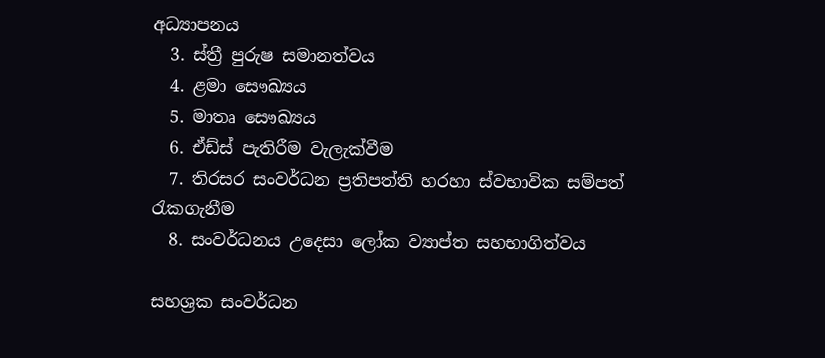අධ්‍යාපනය
  3. ස්ත්‍රී පුරුෂ සමානත්වය
  4. ළමා සෞඛ්‍යය
  5. මාතෘ සෞඛ්‍යය
  6. ඒඩ්ස් පැතිරීම වැලැක්වීම
  7. තිරසර සංවර්ධන ප්‍රතිපත්ති හරහා ස්වභාවික සම්පත් රැකගැනීම
  8. සංවර්ධනය උදෙසා ලෝක ව්‍යාප්ත සහභාගිත්වය

සහශ්‍ර‍ක සංවර්ධන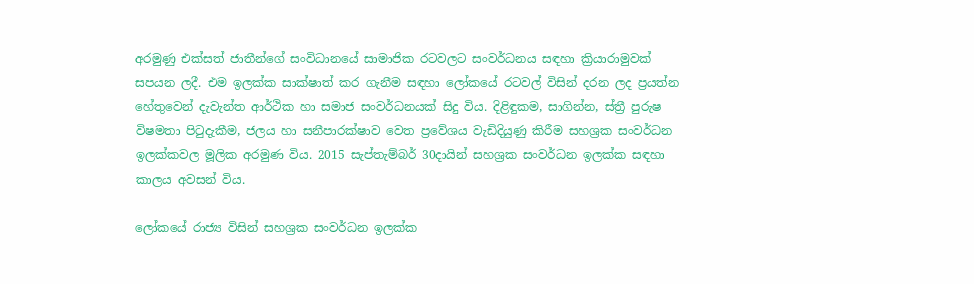අරමුණු එක්සත් ජාතීන්ගේ සංවිධානයේ සාමාජික රටවලට සංවර්ධනය සඳහා ක්‍රියාරාමුවක් සපයන ලදී. එම ඉලක්ක සාක්ෂාත් කර ගැනීම සඳහා ලෝකයේ රටවල් විසින් දරන ලද ප්‍ර‍යත්න හේතුවෙන් දැවැන්ත ආර්ථික හා සමාජ සංවර්ධනයක් සිදු විය. දිළිඳුකම, සාගින්න, ස්ත්‍රී පුරුෂ විෂමතා පිටුදැකීම, ජලය හා සනීපාරක්ෂාව වෙත ප්‍රවේශය වැඩිදියුණු කිරීම සහශ්‍ර‍ක සංවර්ධන ඉලක්කවල මූලික අරමුණ විය. 2015 සැප්තැම්බර් 30දායින් සහශ්‍ර‍ක සංවර්ධන ඉලක්ක සඳහා කාලය අවසන් විය.

ලෝකයේ රාජ්‍ය විසින් සහශ්‍ර‍ක සංවර්ධන ඉලක්ක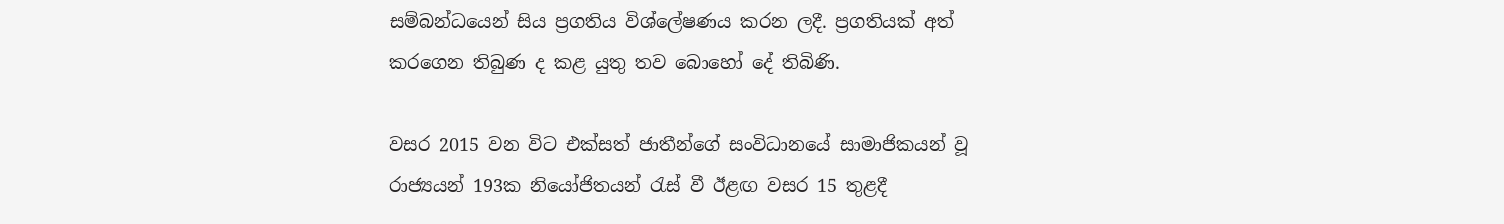සම්බන්ධයෙන් සිය ප්‍ර‍ගතිය විශ්ලේෂණය කරන ලදී. ප්‍ර‍ගතියක් අත් කරගෙන තිබුණ ද කළ යුතු තව බොහෝ දේ තිබිණි.

වසර 2015 වන විට එක්සත් ජාතීන්ගේ සංවිධානයේ සාමාජිකයන් වූ රාජ්‍යයන් 193ක නියෝජිතයන් රැස් වී ඊළඟ වසර 15 තුළදී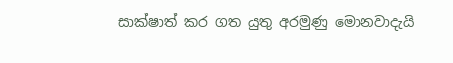සාක්ෂාත් කර ගත යුතු අරමුණු මොනවාදැයි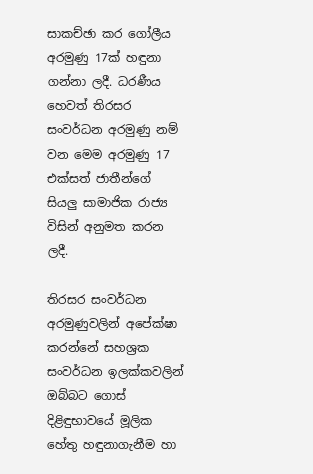සාකච්ඡා කර ගෝලීය අරමුණු 17ක් හඳුනා ගන්නා ලදී. ධරණීය හෙවත් තිරසර සංවර්ධන අරමුණු නම් වන මෙම අරමුණු 17 එක්සත් ජාතීන්ගේ සියලු සාමාජික රාජ්‍ය විසින් අනුමත කරන ලදී.

තිරසර සංවර්ධන අරමුණුවලින් අපේක්ෂා කරන්නේ සහශ්‍ර‍ක සංවර්ධන ඉලක්කවලින් ඔබ්බට ගොස් දිළිඳුභාවයේ මූලික හේතු හඳුනාගැනීම හා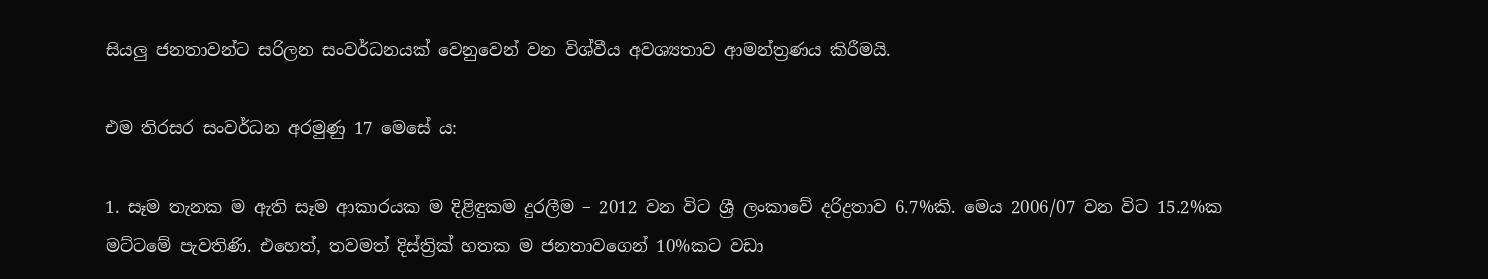සියලු ජනතාවන්ට සරිලන සංවර්ධනයක් වෙනුවෙන් වන විශ්වීය අවශ්‍යතාව ආමන්ත්‍ර‍ණය කිරීමයි.

එම තිරසර සංවර්ධන අරමුණු 17 මෙසේ ය:

1. සෑම තැනක ම ඇති සෑම ආකාරයක ම දිළිඳුකම දුරලීම – 2012 වන විට ශ්‍රී ලංකාවේ දරිද්‍ර‍තාව 6.7%කි. මෙය 2006/07 වන විට 15.2%ක මට්ටමේ පැවතිණි. එහෙත්, තවමත් දිස්ත්‍රික් හතක ම ජනතාවගෙන් 10%කට වඩා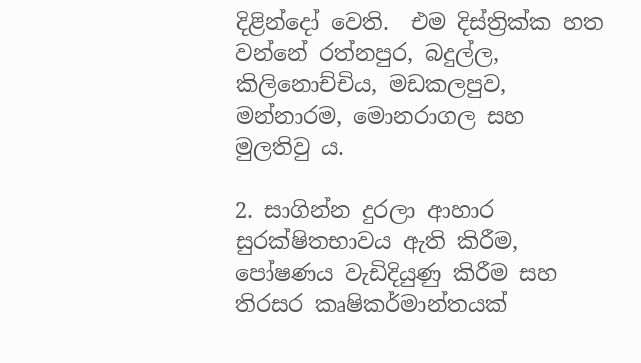දිළින්දෝ වෙති.  එම දිස්ත්‍රික්ක හත වන්නේ රත්නපුර, බදුල්ල, කිලිනොච්චිය, මඩකලපුව, මන්නාරම, මොනරාගල සහ මුලතිවු ය.

2. සාගින්න දුරලා ආහාර සුරක්ෂිතභාවය ඇති කිරීම, පෝෂණය වැඩිදියුණු කිරීම සහ තිරසර කෘෂිකර්මාන්තයක්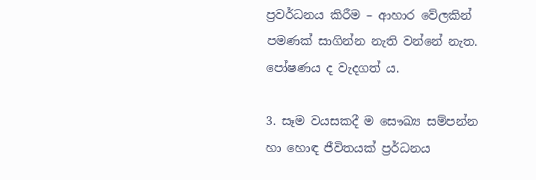ප්‍රවර්ධනය කිරීම – ආහාර වේලකින් පමණක් සාගින්න නැති වන්නේ නැත. පෝෂණය ද වැදගත් ය.

3. සෑම වයසකදී ම සෞඛ්‍ය සම්පන්න හා හොඳ ජීවිතයක් ප්‍ර‍ර්ධනය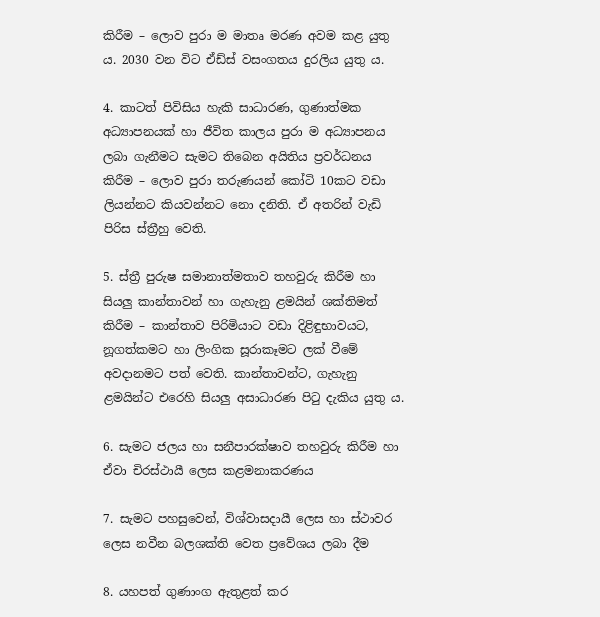කිරීම – ලොව පුරා ම මාතෘ මරණ අවම කළ යුතු ය. 2030 වන විට ඒඩ්ස් වසංගතය දුරලිය යුතු ය.

4. කාටත් පිවිසිය හැකි සාධාරණ, ගුණාත්මක අධ්‍යාපනයක් හා ජීවිත කාලය පුරා ම අධ්‍යාපනය ලබා ගැනීමට සැමට තිබෙන අයිතිය ප්‍ර‍වර්ධනය කිරීම – ලොව පුරා තරුණයන් කෝටි 10කට වඩා ලියන්නට කියවන්නට නො දනිති. ඒ අතරින් වැඩි පිරිස ස්ත්‍රීහු වෙති.

5. ස්ත්‍රී පුරුෂ සමානාත්මතාව තහවුරු කිරීම හා සියලු කාන්තාවන් හා ගැහැනු ළමයින් ශක්තිමත් කිරීම – කාන්තාව පිරිමියාට වඩා දිළිඳුභාවයට, නූගත්කමට හා ලිංගික සූරාකෑමට ලක් වීමේ අවදානමට පත් වෙති. කාන්තාවන්ට, ගැහැනු ළමයින්ට එරෙහි සියලු අසාධාරණ පිටු දැකිය යුතු ය.

6. සැමට ජලය හා සනීපාරක්ෂාව තහවුරු කිරීම හා ඒවා චිරස්ථායී ලෙස කළමනාකරණය

7. සැමට පහසුවෙන්, විශ්වාසදායී ලෙස හා ස්ථාවර ලෙස නවීන බලශක්ති වෙත ප්‍රවේශය ලබා දීම

8. යහපත් ගුණාංග ඇතුළත් කර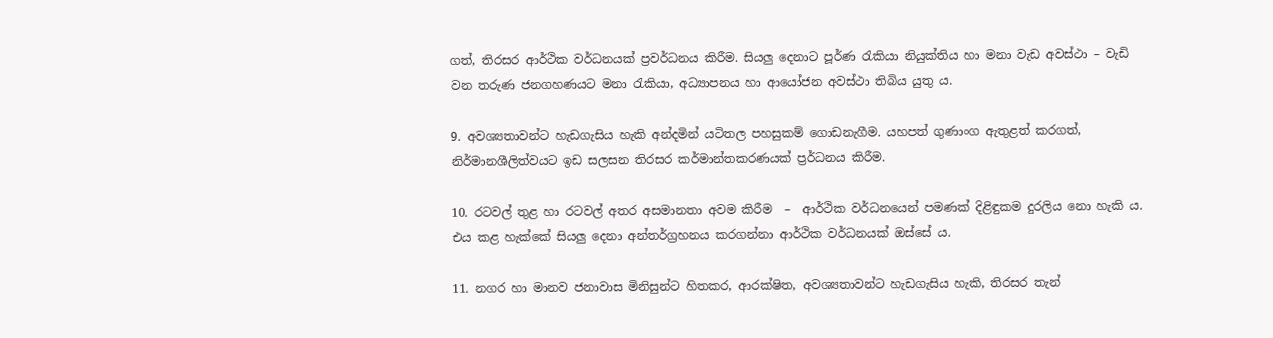ගත්, තිරසර ආර්ථික වර්ධනයක් ප්‍ර‍වර්ධනය කිරීම. සියලු දෙනාට පූර්ණ රැකියා නියුක්තිය හා මනා වැඩ අවස්ථා – වැඩි වන තරුණ ජනගහණයට මනා රැකියා, අධ්‍යාපනය හා ආයෝජන අවස්ථා තිබිය යුතු ය.

9. අවශ්‍යතාවන්ට හැඩගැසිය හැකි අන්දමින් යටිතල පහසුකම් ගොඩනැගීම. යහපත් ගුණාංග ඇතුළත් කරගත්, නිර්මානශීලිත්වයට ඉඩ සලසන තිරසර කර්මාන්තකරණයක් ප්‍ර‍ර්ධනය කිරීම.

10. රටවල් තුළ හා රටවල් අතර අසමානතා අවම කිරීම  –  ආර්ථික වර්ධනයෙන් පමණක් දිළිඳුකම දුරලිය නො හැකි ය. එය කළ හැක්කේ සියලු දෙනා අන්තර්ග්‍ර‍හනය කරගන්නා ආර්ථික වර්ධනයක් ඔස්සේ ය.

11. නගර හා මානව ජනාවාස මිනිසුන්ට හිතකර, ආරක්ෂිත, අවශ්‍යතාවන්ට හැඩගැසිය හැකි, තිරසර තැන්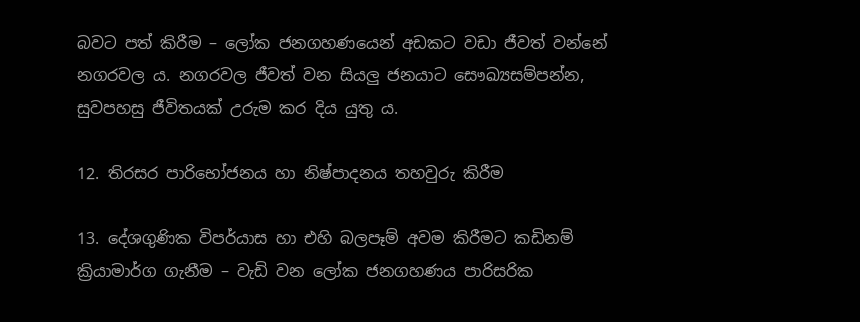බවට පත් කිරීම – ලෝක ජනගහණයෙන් අඩකට වඩා ජීවත් වන්නේ නගරවල ය. නගරවල ජීවත් වන සියලු ජනයාට සෞඛ්‍යසම්පන්න, සුවපහසු ජීවිතයක් උරුම කර දිය යුතු ය.

12. තිරසර පාරිභෝජනය හා නිෂ්පාදනය තහවුරු කිරීම

13. දේශගුණික විපර්යාස හා එහි බලපෑම් අවම කිරීමට කඩිනම් ක්‍රියාමාර්ග ගැනීම – වැඩි වන ලෝක ජනගහණය පාරිසරික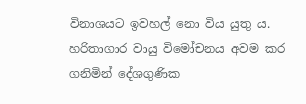විනාශයට ඉවහල් නො විය යුතු ය. හරිතාගාර වායු විමෝචනය අවම කර ගනිමින් දේශගුණික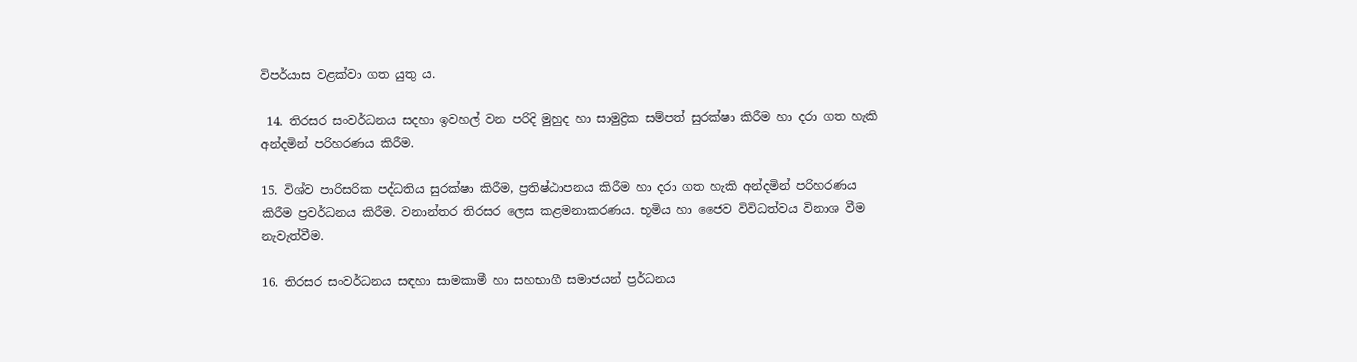විපර්යාස වළක්වා ගත යුතු ය.

 14. තිරසර සංවර්ධනය සදහා ඉවහල් වන පරිදි මුහුද හා සාමුද්‍රික සම්පත් සුරක්ෂා කිරීම හා දරා ගත හැකි අන්දමින් පරිහරණය කිරීම.

15. විශ්ව පාරිසරික පද්ධතිය සුරක්ෂා කිරීම, ප්‍ර‍තිෂ්ඨාපනය කිරීම හා දරා ගත හැකි අන්දමින් පරිහරණය කිරීම ප්‍ර‍වර්ධනය කිරීම. වනාන්තර තිරසර ලෙස කළමනාකරණය. භූමිය හා ජෛව විවිධත්වය විනාශ වීම නැවැත්වීම.

16. තිරසර සංවර්ධනය සඳහා සාමකාමී හා සහභාගී සමාජයන් ප්‍ර‍ර්ධනය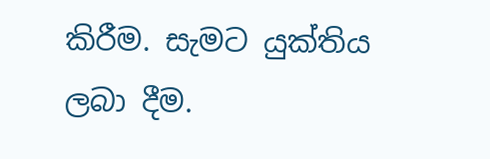කිරීම. සැමට යුක්තිය ලබා දීම.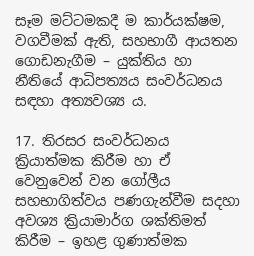සෑම මට්ටමකදී ම කාර්යක්ෂම, වගවීමක් ඇති, සහභාගී ආයතන ගොඩනැගීම – යුක්තිය හා නීතියේ ආධිපත්‍යය සංවර්ධනය සඳහා අත්‍යවශ්‍ය ය.

17. තිරසර සංවර්ධනය ක්‍රියාත්මක කිරීම හා ඒ වෙනුවෙන් වන ගෝලීය සහභාගිත්වය පණගැන්වීම සදහා අවශ්‍ය ක්‍රියාමාර්ග ශක්තිමත් කිරීම – ඉහළ ගුණාත්මක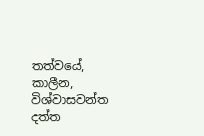තත්වයේ, කාලීන, විශ්වාසවන්ත දත්ත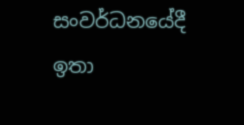සංවර්ධනයේදී ඉතා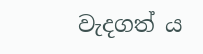වැදගත් ය